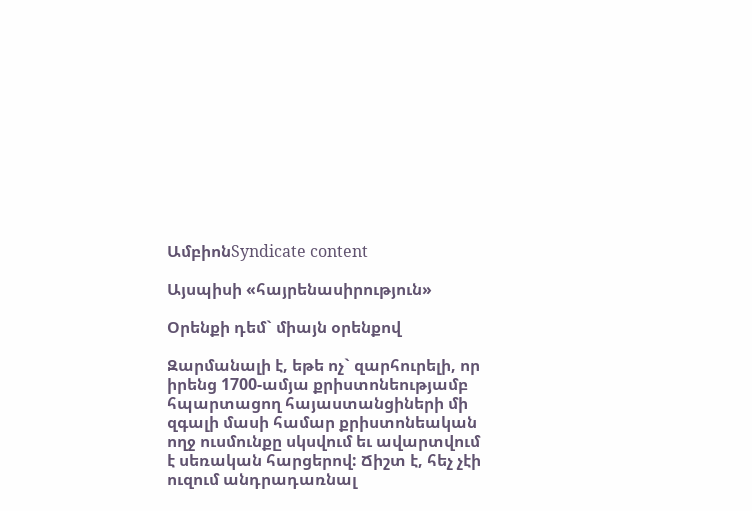ԱմբիոնSyndicate content

Այսպիսի «հայրենասիրություն»

Օրենքի դեմ` միայն օրենքով

Զարմանալի է, եթե ոչ` զարհուրելի, որ իրենց 1700-ամյա քրիստոնեությամբ հպարտացող հայաստանցիների մի զգալի մասի համար քրիստոնեական ողջ ուսմունքը սկսվում եւ ավարտվում է սեռական հարցերով: Ճիշտ է, հեչ չէի ուզում անդրադառնալ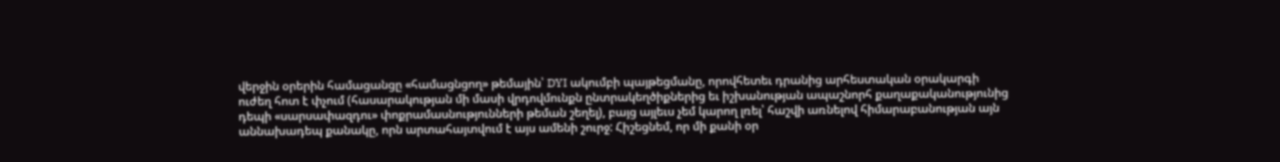վերջին օրերին համացանցը «համացնցող» թեմային՝ DYI ակումբի պայթեցմանը, որովհետեւ դրանից արհեստական օրակարգի ուժեղ հոտ է փչում (հասարակության մի մասի վրդովմունքն ընտրակեղծիքներից եւ իշխանության ապաշնորհ քաղաքականությունից դեպի «սարսափազդու» փոքրամասնությունների թեման շեղել), բայց այլեւս չեմ կարող լռել՝ հաշվի առնելով հիմարաբանության այն աննախադեպ քանակը, որն արտահայտվում է այս ամենի շուրջ: Հիշեցնեմ, որ մի քանի օր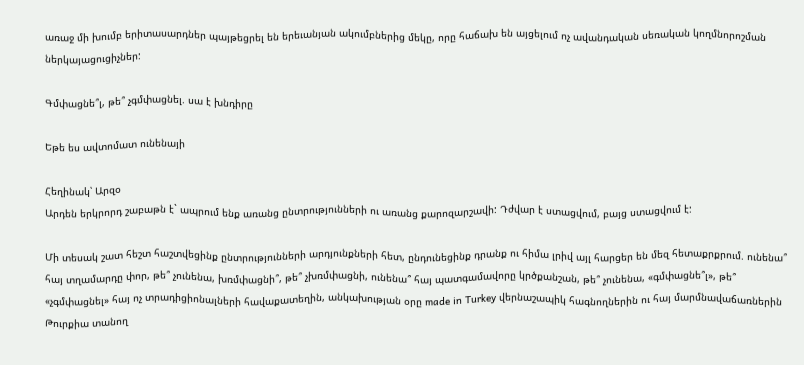առաջ մի խումբ երիտասարդներ պայթեցրել են երեւանյան ակումբներից մեկը, որը հաճախ են այցելում ոչ ավանդական սեռական կողմնորոշման ներկայացուցիչներ:

Գմփացնե՞լ, թե՞ չգմփացնել. սա է խնդիրը

Եթե ես ավտոմատ ունենայի

Հեղինակ՝ Արզօ
Արդեն երկրորդ շաբաթն է` ապրում ենք առանց ընտրությունների ու առանց քարոզարշավի: Դժվար է ստացվում, բայց ստացվում է:

Մի տեսակ շատ հեշտ հաշտվեցինք ընտրությունների արդյունքների հետ, ընդունեցինք դրանք ու հիմա լրիվ այլ հարցեր են մեզ հետաքրքրում. ունենա՞ հայ տղամարդը փոր, թե՞ չունենա, խռմփացնի՞, թե՞ չխռմփացնի, ունենա՞ հայ պատգամավորը կրծքանշան, թե՞ չունենա, «գմփացնե՞լ», թե՞ «չգմփացնել» հայ ոչ տրադիցիոնալների հավաքատեղին, անկախության օրը made in Turkey վերնաշապիկ հագնողներին ու հայ մարմնավաճառներին Թուրքիա տանող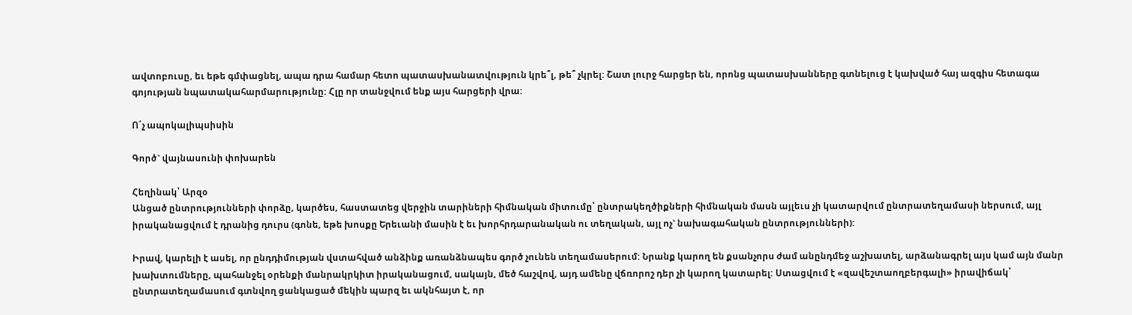ավտոբուսը, եւ եթե գմփացնել, ապա դրա համար հետո պատասխանատվություն կրե՞լ, թե՞ չկրել: Շատ լուրջ հարցեր են, որոնց պատասխանները գտնելուց է կախված հայ ազգիս հետագա գոյության նպատակահարմարությունը: Հլը որ տանջվում ենք այս հարցերի վրա:

Ո՛չ ապոկալիպսիսին

Գործ` վայնասունի փոխարեն

Հեղինակ՝ Արզօ
Անցած ընտրությունների փորձը, կարծես, հաստատեց վերջին տարիների հիմնական միտումը՝ ընտրակեղծիքների հիմնական մասն այլեւս չի կատարվում ընտրատեղամասի ներսում, այլ իրականացվում է դրանից դուրս (գոնե, եթե խոսքը Երեւանի մասին է եւ խորհրդարանական ու տեղական, այլ ոչ` նախագահական ընտրությունների):

Իրավ, կարելի է ասել, որ ընդդիմության վստահված անձինք առանձնապես գործ չունեն տեղամասերում: Նրանք կարող են քսանչորս ժամ անընդմեջ աշխատել, արձանագրել այս կամ այն մանր խախտումները, պահանջել օրենքի մանրակրկիտ իրականացում, սակայն, մեծ հաշվով, այդ ամենը վճռորոշ դեր չի կարող կատարել: Ստացվում է «զավեշտաողբերգալի» իրավիճակ՝ ընտրատեղամասում գտնվող ցանկացած մեկին պարզ եւ ակնհայտ է, որ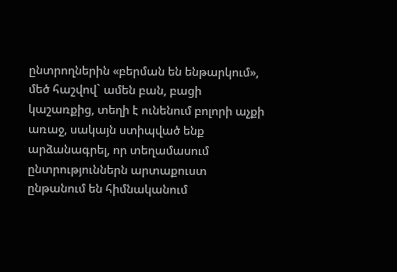ընտրողներին «բերման են ենթարկում», մեծ հաշվով` ամեն բան, բացի կաշառքից, տեղի է ունենում բոլորի աչքի առաջ, սակայն ստիպված ենք արձանագրել, որ տեղամասում ընտրություններն արտաքուստ ընթանում են հիմնականում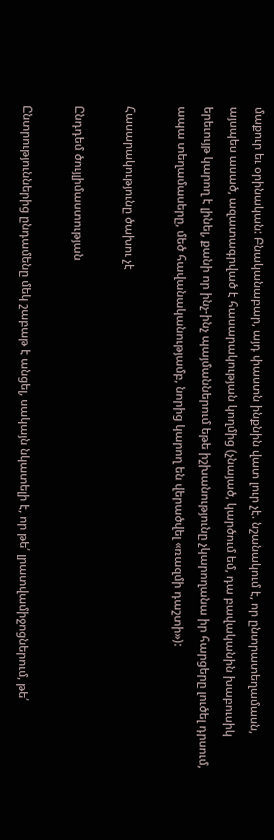մաքուր եւ օրինական: Բնականաբար, այդ փաստն ինքնին վատ լուր չէ. նշանակում է, որ ընտրատեղամասն, այսպես ասած, ազատագրված է հասարակության կողմից (չնայած, կարծում եմ, դա բավականին խաբուսիկ երեւույթ կարող է լինել, քանի որ ինչ-ինչ պայմաններում եթե իշխանությունը չկարողանա իր հարցերը լուծել դրսում, ապա տեղամասերը, մեծ հավանականությամբ, նորից կարող են վերածվել «ռազմի դաշտի»):

Հասարակությունը ծախու չէ

Ընդդեմ ծույլիմաստության

Ընտրություններից ընդամենը մեկ շաբաթ է անցել, սակայն նկատելի է, որ թե՛ լրատվամիջոցներում, թե՛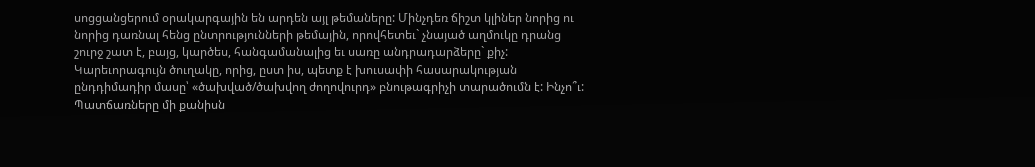սոցցանցերում օրակարգային են արդեն այլ թեմաները: Մինչդեռ ճիշտ կլիներ նորից ու նորից դառնալ հենց ընտրությունների թեմային, որովհետեւ` չնայած աղմուկը դրանց շուրջ շատ է, բայց, կարծես, հանգամանալից եւ սառը անդրադարձերը` քիչ: Կարեւորագույն ծուղակը, որից, ըստ իս, պետք է խուսափի հասարակության ընդդիմադիր մասը՝ «ծախված/ծախվող ժողովուրդ» բնութագրիչի տարածումն է: Ինչո՞ւ: Պատճառները մի քանիսն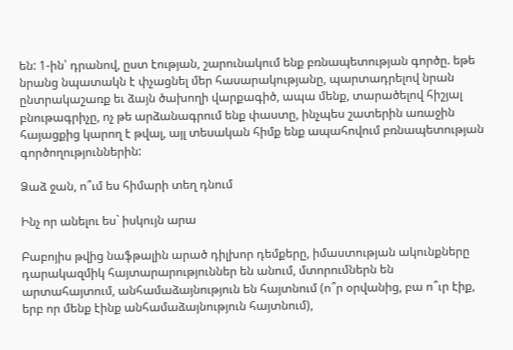են: 1-ին՝ դրանով, ըստ էության, շարունակում ենք բռնապետության գործը. եթե նրանց նպատակն է փչացնել մեր հասարակությանը, պարտադրելով նրան ընտրակաշառք եւ ձայն ծախողի վարքագիծ, ապա մենք, տարածելով հիշյալ բնութագրիչը, ոչ թե արձանագրում ենք փաստը, ինչպես շատերին առաջին հայացքից կարող է թվալ, այլ տեսական հիմք ենք ապահովում բռնապետության գործողություններին:

Ձաձ ջան, ո՞ւմ ես հիմարի տեղ դնում

Ինչ որ անելու ես` իսկույն արա

Բաբոյիս թվից նաֆթալին արած դիլխոր դեմքերը, իմաստության ակունքները դարակազմիկ հայտարարություններ են անում, մտորումներն են արտահայտում, անհամաձայնություն են հայտնում (ո՞ր օրվանից, բա ո՞ւր էիք, երբ որ մենք էինք անհամաձայնություն հայտնում),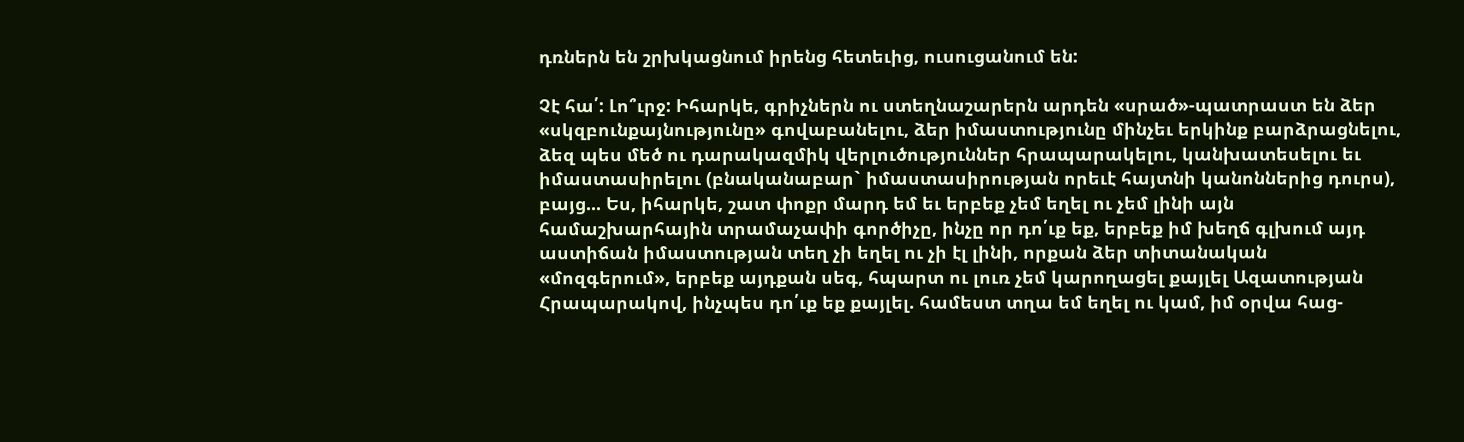դռներն են շրխկացնում իրենց հետեւից, ուսուցանում են:

Չէ հա՛: Լո՞ւրջ: Իհարկե, գրիչներն ու ստեղնաշարերն արդեն «սրած»-պատրաստ են ձեր «սկզբունքայնությունը» գովաբանելու, ձեր իմաստությունը մինչեւ երկինք բարձրացնելու, ձեզ պես մեծ ու դարակազմիկ վերլուծություններ հրապարակելու, կանխատեսելու եւ իմաստասիրելու (բնականաբար` իմաստասիրության որեւէ հայտնի կանոններից դուրս), բայց... Ես, իհարկե, շատ փոքր մարդ եմ եւ երբեք չեմ եղել ու չեմ լինի այն համաշխարհային տրամաչափի գործիչը, ինչը որ դո՛ւք եք, երբեք իմ խեղճ գլխում այդ աստիճան իմաստության տեղ չի եղել ու չի էլ լինի, որքան ձեր տիտանական «մոզգերում», երբեք այդքան սեգ, հպարտ ու լուռ չեմ կարողացել քայլել Ազատության Հրապարակով, ինչպես դո՛ւք եք քայլել. համեստ տղա եմ եղել ու կամ, իմ օրվա հաց-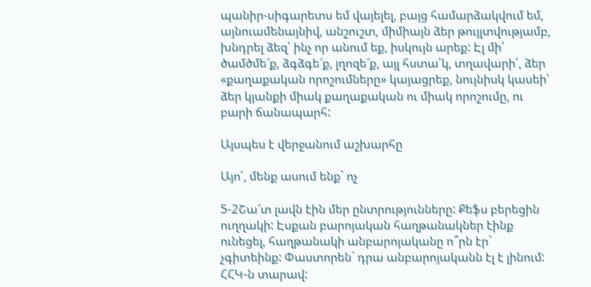պանիր-սիգարետս եմ վայելել, բայց համարձակվում եմ, այնուամենայնիվ, անշուշտ, միմիայն ձեր թույլտվությամբ, խնդրել ձեզ՝ ինչ որ անում եք, իսկույն արեք: Էլ մի՛ ծամծմե՜ք, ձգձգե՜ք, լղոզե՜ք, այլ հստա՛կ, տղավարի՛, ձեր «քաղաքական որոշումները» կայացրեք, նույնիսկ կասեի՝ ձեր կյանքի միակ քաղաքական ու միակ որոշումը, ու բարի ճանապարհ:

Այսպես է վերջանում աշխարհը

Այո՛, մենք ասում ենք` ոչ

5-2Շա՜տ լավն էին մեր ընտրությունները: Քեֆս բերեցին ուղղակի: Էսքան բարոյական հաղթանակներ էինք ունեցել, հաղթանակի անբարոյականը ո՞րն էր` չգիտեինք: Փաստորեն` դրա անբարոյականն էլ է լինում: ՀՀԿ-ն տարավ: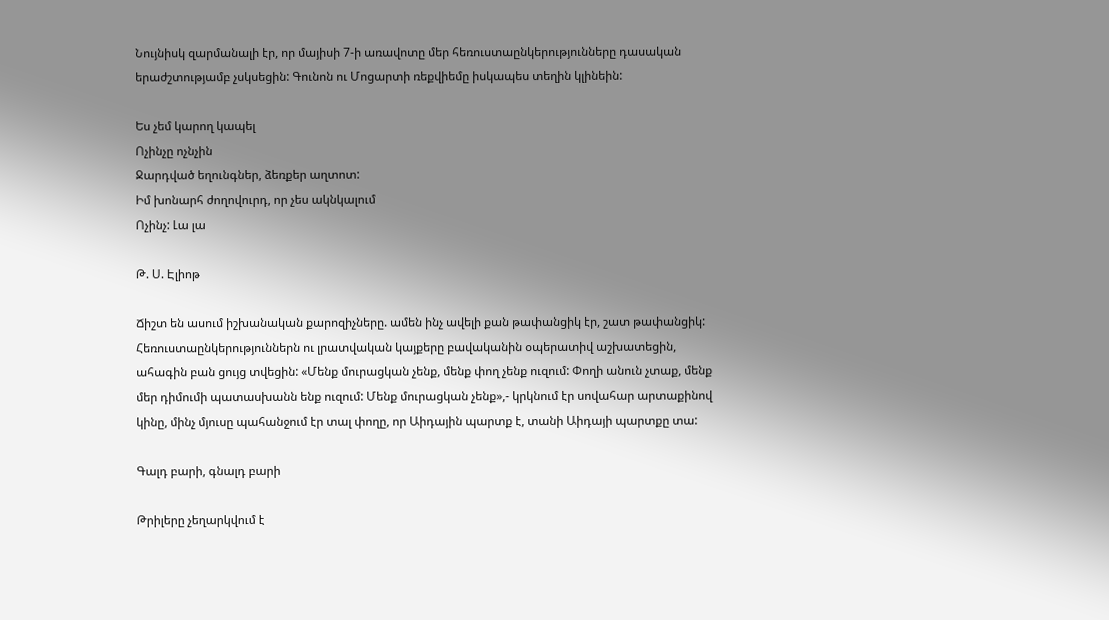Նույնիսկ զարմանալի էր, որ մայիսի 7-ի առավոտը մեր հեռուստաընկերությունները դասական երաժշտությամբ չսկսեցին: Գունոն ու Մոցարտի ռեքվիեմը իսկապես տեղին կլինեին:

Ես չեմ կարող կապել
Ոչինչը ոչնչին
Ջարդված եղունգներ, ձեռքեր աղտոտ:
Իմ խոնարհ ժողովուրդ, որ չես ակնկալում
Ոչինչ: Լա լա

Թ. Ս. Էլիոթ

Ճիշտ են ասում իշխանական քարոզիչները. ամեն ինչ ավելի քան թափանցիկ էր, շատ թափանցիկ: Հեռուստաընկերություններն ու լրատվական կայքերը բավականին օպերատիվ աշխատեցին, ահագին բան ցույց տվեցին: «Մենք մուրացկան չենք, մենք փող չենք ուզում: Փողի անուն չտաք, մենք մեր դիմումի պատասխանն ենք ուզում: Մենք մուրացկան չենք»,- կրկնում էր սովահար արտաքինով կինը, մինչ մյուսը պահանջում էր տալ փողը, որ Աիդային պարտք է, տանի Աիդայի պարտքը տա:

Գալդ բարի, գնալդ բարի

Թրիլերը չեղարկվում է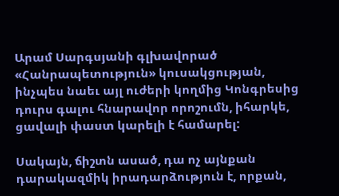Արամ Սարգսյանի գլխավորած «Հանրապետություն» կուսակցության, ինչպես նաեւ այլ ուժերի կողմից Կոնգրեսից դուրս գալու հնարավոր որոշումն, իհարկե, ցավալի փաստ կարելի է համարել:

Սակայն, ճիշտն ասած, դա ոչ այնքան դարակազմիկ իրադարձություն է, որքան,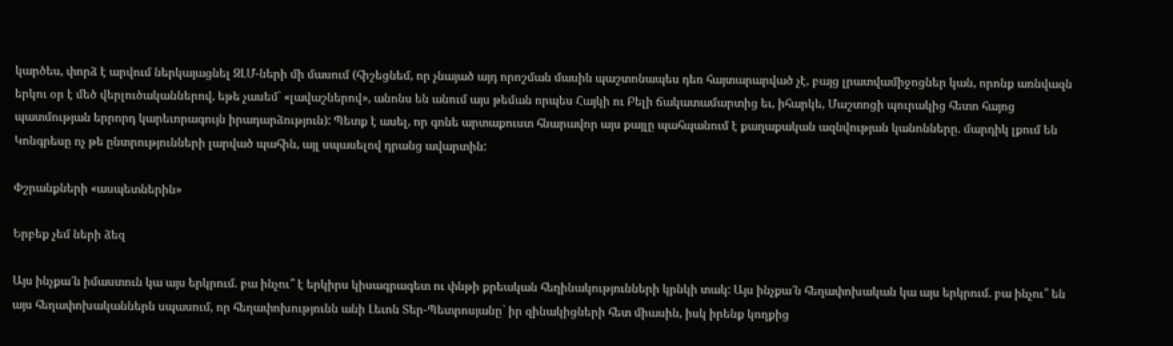կարծես, փորձ է արվում ներկայացնել ԶԼՄ-ների մի մասում (հիշեցնեմ, որ չնայած այդ որոշման մասին պաշտոնապես դեռ հայտարարված չէ, բայց լրատվամիջոցներ կան, որոնք առնվազն երկու օր է մեծ վերլուծականներով, եթե չասեմ` «լավաշներով», անոնս են անում այս թեման որպես Հայկի ու Բելի ճակատամարտից եւ, իհարկե, Մաշտոցի պուրակից հետո հայոց պատմության երրորդ կարեւորագույն իրադարձություն): Պետք է ասել, որ գոնե արտաքուստ հնարավոր այս քայլը պահպանում է քաղաքական ազնվության կանոնները. մարդիկ լքում են Կոնգրեսը ոչ թե ընտրությունների լարված պահին, այլ սպասելով դրանց ավարտին:

Փշրանքների «ասպետներին»

Երբեք չեմ ների ձեզ

Այս ինչքա՜ն իմաստուն կա այս երկրում. բա ինչու՞ է երկիրս կիսագրագետ ու փնթի քրեական հեղինակությունների կրնկի տակ: Այս ինչքա՜ն հեղափոխական կա այս երկրում. բա ինչու՞ են այս հեղափոխականներն սպասում, որ հեղափոխությունն անի Լեւոն Տեր-Պետրոսյանը` իր զինակիցների հետ միասին, իսկ իրենք կողքից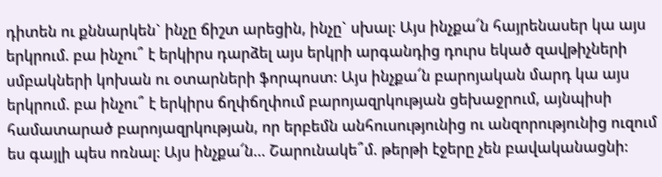դիտեն ու քննարկեն` ինչը ճիշտ արեցին, ինչը` սխալ: Այս ինչքա՜ն հայրենասեր կա այս երկրում. բա ինչու՞ է երկիրս դարձել այս երկրի արգանդից դուրս եկած զավթիչների սմբակների կոխան ու օտարների ֆորպոստ: Այս ինչքա՜ն բարոյական մարդ կա այս երկրում. բա ինչու՞ է երկիրս ճղփճղփում բարոյազրկության ցեխաջրում, այնպիսի համատարած բարոյազրկության, որ երբեմն անհուսությունից ու անզորությունից ուզում ես գայլի պես ոռնալ: Այս ինչքա՜ն… Շարունակե՞մ. թերթի էջերը չեն բավականացնի: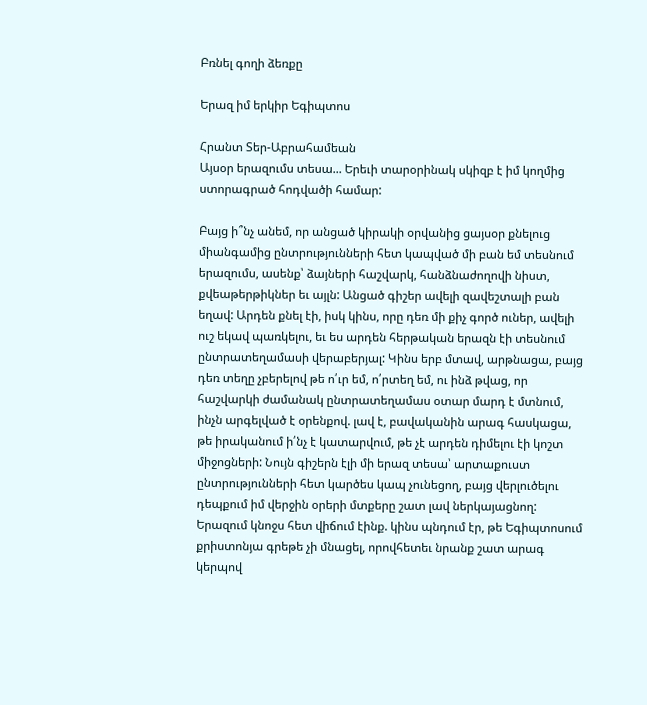Բռնել գողի ձեռքը

Երազ իմ երկիր Եգիպտոս

Հրանտ Տեր-Աբրահամեան
Այսօր երազումս տեսա... Երեւի տարօրինակ սկիզբ է իմ կողմից ստորագրած հոդվածի համար:

Բայց ի՞նչ անեմ, որ անցած կիրակի օրվանից ցայսօր քնելուց միանգամից ընտրությունների հետ կապված մի բան եմ տեսնում երազումս, ասենք՝ ձայների հաշվարկ, հանձնաժողովի նիստ, քվեաթերթիկներ եւ այլն: Անցած գիշեր ավելի զավեշտալի բան եղավ: Արդեն քնել էի, իսկ կինս, որը դեռ մի քիչ գործ ուներ, ավելի ուշ եկավ պառկելու, եւ ես արդեն հերթական երազն էի տեսնում ընտրատեղամասի վերաբերյալ: Կինս երբ մտավ, արթնացա, բայց դեռ տեղը չբերելով թե ո՛ւր եմ, ո՛րտեղ եմ, ու ինձ թվաց, որ հաշվարկի ժամանակ ընտրատեղամաս օտար մարդ է մտնում, ինչն արգելված է օրենքով. լավ է, բավականին արագ հասկացա, թե իրականում ի՛նչ է կատարվում, թե չէ արդեն դիմելու էի կոշտ միջոցների: Նույն գիշերն էլի մի երազ տեսա՝ արտաքուստ ընտրությունների հետ կարծես կապ չունեցող, բայց վերլուծելու դեպքում իմ վերջին օրերի մտքերը շատ լավ ներկայացնող: Երազում կնոջս հետ վիճում էինք. կինս պնդում էր, թե Եգիպտոսում քրիստոնյա գրեթե չի մնացել, որովհետեւ նրանք շատ արագ կերպով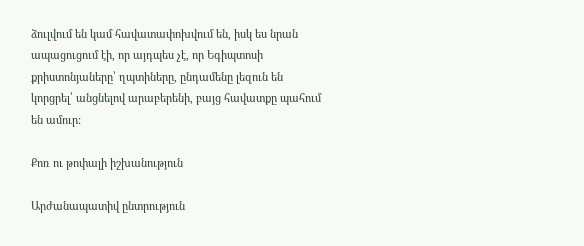ձուլվում են կամ հավատափոխվում են, իսկ ես նրան ապացուցում էի, որ այդպես չէ, որ Եգիպտոսի քրիստոնյաները՝ ղպտիները, ընդամենը լեզուն են կորցրել՝ անցնելով արաբերենի, բայց հավատքը պահում են ամուր:

Քոռ ու թոփալի իշխանություն

Արժանապատիվ ընտրություն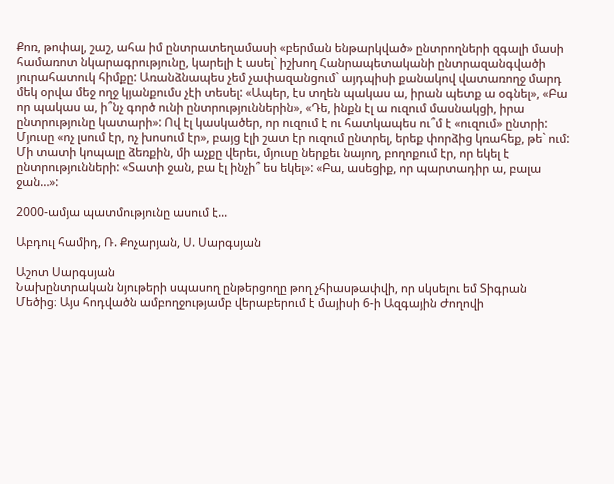Քոռ, թոփալ, շաշ, ահա իմ ընտրատեղամասի «բերման ենթարկված» ընտրողների զգալի մասի համառոտ նկարագրությունը, կարելի է ասել` իշխող Հանրապետականի ընտրազանգվածի յուրահատուկ հիմքը: Առանձնապես չեմ չափազանցում` այդպիսի քանակով վատառողջ մարդ մեկ օրվա մեջ ողջ կյանքումս չէի տեսել: «Ապեր, էս տղեն պակաս ա, իրան պետք ա օգնել», «Բա որ պակաս ա, ի՞նչ գործ ունի ընտրություններին», «Դե, ինքն էլ ա ուզում մասնակցի, իրա ընտրությունը կատարի»: Ով էլ կասկածեր, որ ուզում է ու հատկապես ու՞մ է «ուզում» ընտրի: Մյուսը «ոչ լսում էր, ոչ խոսում էր», բայց էլի շատ էր ուզում ընտրել, երեք փորձից կռահեք, թե` ում: Մի տատի կոպալը ձեռքին, մի աչքը վերեւ, մյուսը ներքեւ նայող, բողոքում էր, որ եկել է ընտրությունների: «Տատի ջան, բա էլ ինչի՞ ես եկել»: «Բա, ասեցիք, որ պարտադիր ա, բալա ջան…»:

2000-ամյա պատմությունը ասում է...

Աբդուլ համիդ, Ռ. Քոչարյան, Ս. Սարգսյան

Աշոտ Սարգսյան
Նախընտրական նյութերի սպասող ընթերցողը թող չհիասթափվի, որ սկսելու եմ Տիգրան Մեծից։ Այս հոդվածն ամբողջությամբ վերաբերում է մայիսի 6-ի Ազգային Ժողովի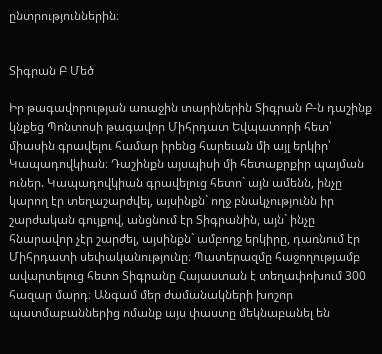ընտրություններին։


Տիգրան Բ Մեծ

Իր թագավորության առաջին տարիներին Տիգրան Բ-ն դաշինք կնքեց Պոնտոսի թագավոր Միհրդատ Եվպատորի հետ՝ միասին գրավելու համար իրենց հարեւան մի այլ երկիր՝ Կապադովկիան։ Դաշինքն այսպիսի մի հետաքրքիր պայման ուներ. Կապադովկիան գրավելուց հետո` այն ամենն, ինչը կարող էր տեղաշարժվել, այսինքն` ողջ բնակչությունն իր շարժական գույքով, անցնում էր Տիգրանին, այն` ինչը հնարավոր չէր շարժել, այսինքն` ամբողջ երկիրը, դառնում էր Միհրդատի սեփականությունը։ Պատերազմը հաջողությամբ ավարտելուց հետո Տիգրանը Հայաստան է տեղափոխում 300 հազար մարդ։ Անգամ մեր ժամանակների խոշոր պատմաբաններից ոմանք այս փաստը մեկնաբանել են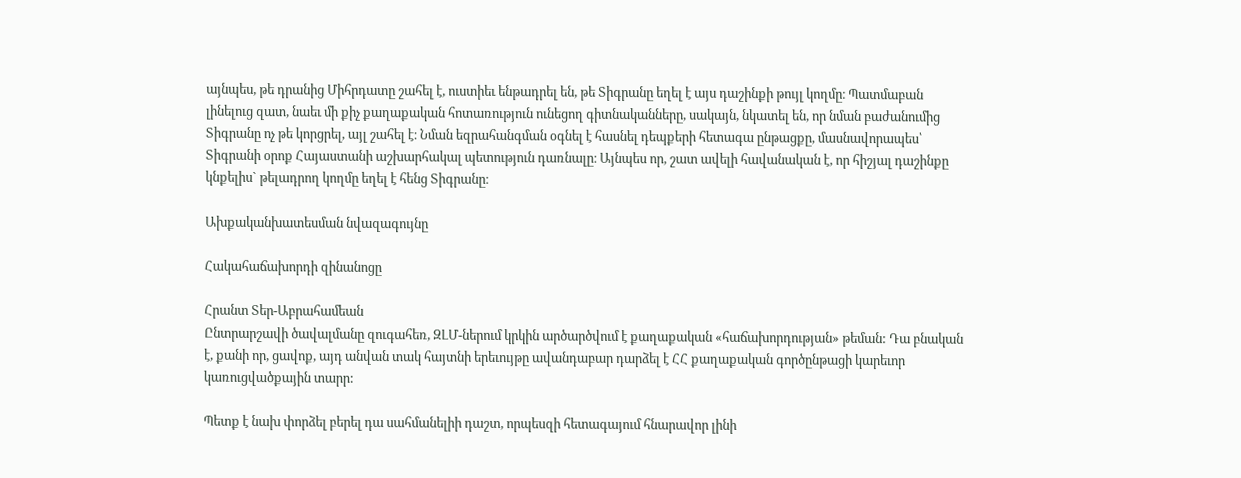այնպես, թե դրանից Միհրդատը շահել է, ուստիեւ ենթադրել են, թե Տիգրանը եղել է այս դաշինքի թույլ կողմը։ Պատմաբան լինելուց զատ, նաեւ մի քիչ քաղաքական հոտառություն ունեցող գիտնականները, սակայն, նկատել են, որ նման բաժանումից Տիգրանը ոչ թե կորցրել, այլ շահել է։ Նման եզրահանգման օգնել է հասնել դեպքերի հետագա ընթացքը, մասնավորապես՝ Տիգրանի օրոք Հայաստանի աշխարհակալ պետություն դառնալը։ Այնպես որ, շատ ավելի հավանական է, որ հիշյալ դաշինքը կնքելիս` թելադրող կողմը եղել է հենց Տիգրանը։

Ախքականխատեսման նվազագույնը

Հակահաճախորդի զինանոցը

Հրանտ Տեր-Աբրահամեան
Ընտրարշավի ծավալմանը զուգահեռ, ԶԼՄ-ներում կրկին արծարծվում է քաղաքական «հաճախորդության» թեման: Դա բնական է, քանի որ, ցավոք, այդ անվան տակ հայտնի երեւույթը ավանդաբար դարձել է ՀՀ քաղաքական գործընթացի կարեւոր կառուցվածքային տարր:

Պետք է նախ փորձել բերել դա սահմանելիի դաշտ, որպեսզի հետագայում հնարավոր լինի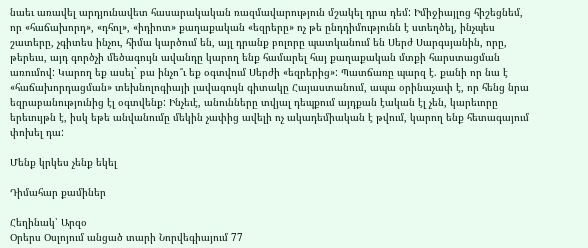նաեւ առավել արդյունավետ հասարակական ռազմավարություն մշակել դրա դեմ: Իմիջիայլոց հիշեցնեմ, որ «հաճախորդ», «դհոլ», «իդիոտ» քաղաքական «եզրերը» ոչ թե ընդդիմությունն է ստեղծել, ինչպես շատերը, չգիտես ինչու, հիմա կարծում են, այլ դրանք բոլորը պատկանում են Սերժ Սարգսյանին, որը, թերեւս, այդ գործչի մեծագույն ավանդը կարող ենք համարել հայ քաղաքական մտքի հարստացման առումով: Կարող եք ասել` բա ինչո՞ւ եք օգտվում Սերժի «եզրերից»: Պատճառը պարզ է. քանի որ նա է «հաճախորդացման» տեխնոլոգիայի լավագույն գիտակը Հայաստանում, ապա օրինաչափ է, որ հենց նրա եզրաբանությունից էլ օգտվենք: Ինչեւէ, անունները տվյալ դեպքում այդքան էական էլ չեն, կարեւորը երեւույթն է, իսկ եթե անվանումը մեկին չափից ավելի ոչ ակադեմիական է թվում, կարող ենք հետագայում փոխել դա:

Մենք կրկես չենք եկել

Դիմահար քամիներ

Հեղինակ՝ Արզօ
Օրերս Օսլոյում անցած տարի Նորվեգիայում 77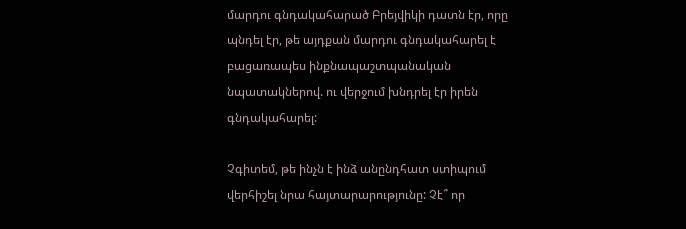մարդու գնդակահարած Բրեյվիկի դատն էր, որը պնդել էր, թե այդքան մարդու գնդակահարել է բացառապես ինքնապաշտպանական նպատակներով. ու վերջում խնդրել էր իրեն գնդակահարել:

Չգիտեմ, թե ինչն է ինձ անընդհատ ստիպում վերհիշել նրա հայտարարությունը: Չէ՞ որ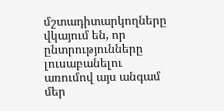մշտադիտարկողները վկայում են, որ ընտրությունները լուսաբանելու առումով այս անգամ մեր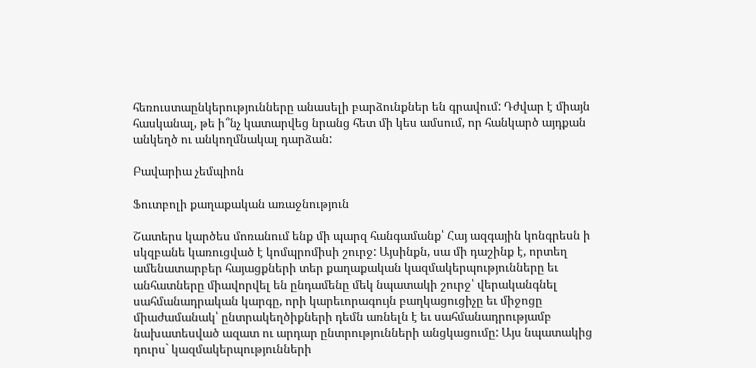հեռուստաընկերությունները անասելի բարձունքներ են գրավում: Դժվար է միայն հասկանալ, թե ի՞նչ կատարվեց նրանց հետ մի կես ամսում, որ հանկարծ այդքան անկեղծ ու անկողմնակալ դարձան:

Բավարիա չեմպիոն

Ֆուտբոլի քաղաքական առաջնություն

Շատերս կարծես մոռանում ենք մի պարզ հանգամանք՝ Հայ ազգային կոնգրեսն ի սկզբանե կառուցված է կոմպրոմիսի շուրջ: Այսինքն, սա մի դաշինք է, որտեղ ամենատարբեր հայացքների տեր քաղաքական կազմակերպությունները եւ անհատները միավորվել են ընդամենը մեկ նպատակի շուրջ՝ վերականգնել սահմանադրական կարգը, որի կարեւորագույն բաղկացուցիչը եւ միջոցը միաժամանակ՝ ընտրակեղծիքների դեմն առնելն է եւ սահմանադրությամբ նախատեսված ազատ ու արդար ընտրությունների անցկացումը: Այս նպատակից դուրս` կազմակերպությունների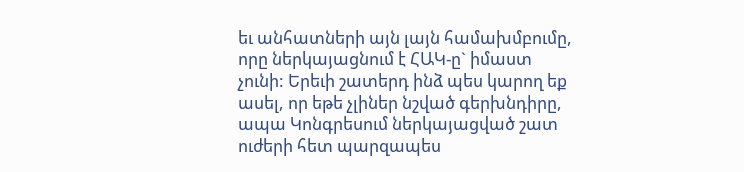եւ անհատների այն լայն համախմբումը, որը ներկայացնում է ՀԱԿ-ը` իմաստ չունի: Երեւի շատերդ ինձ պես կարող եք ասել, որ եթե չլիներ նշված գերխնդիրը, ապա Կոնգրեսում ներկայացված շատ ուժերի հետ պարզապես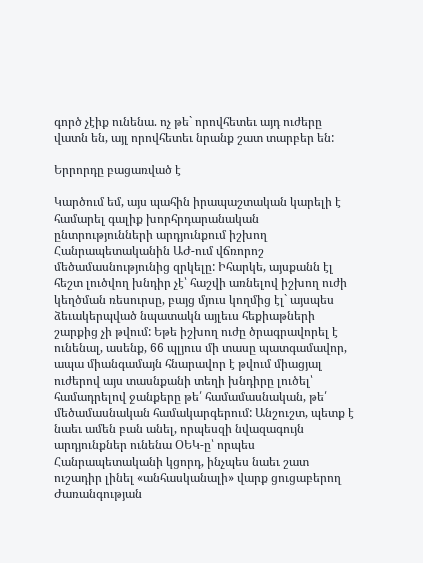գործ չէիք ունենա. ոչ թե` որովհետեւ այդ ուժերը վատն են, այլ որովհետեւ նրանք շատ տարբեր են:

Երրորդը բացառված է

Կարծում եմ, այս պահին իրապաշտական կարելի է համարել գալիք խորհրդարանական ընտրությունների արդյունքում իշխող Հանրապետականին ԱԺ-ում վճռորոշ մեծամասնությունից զրկելը: Իհարկե, այսքանն էլ հեշտ լուծվող խնդիր չէ՝ հաշվի առնելով իշխող ուժի կեղծման ռեսուրսը, բայց մյուս կողմից էլ` այսպես ձեւակերպված նպատակն այլեւս հեքիաթների շարքից չի թվում: Եթե իշխող ուժը ծրագրավորել է ունենալ, ասենք, 66 պլյուս մի տասը պատգամավոր, ապա միանգամայն հնարավոր է թվում միացյալ ուժերով այս տասնքանի տեղի խնդիրը լուծել՝ համադրելով ջանքերը թե՛ համամասնական, թե՛ մեծամասնական համակարգերում: Անշուշտ, պետք է նաեւ ամեն բան անել, որպեսզի նվազագույն արդյունքներ ունենա ՕԵԿ-ը՝ որպես Հանրապետականի կցորդ, ինչպես նաեւ շատ ուշադիր լինել «անհասկանալի» վարք ցուցաբերող Ժառանգության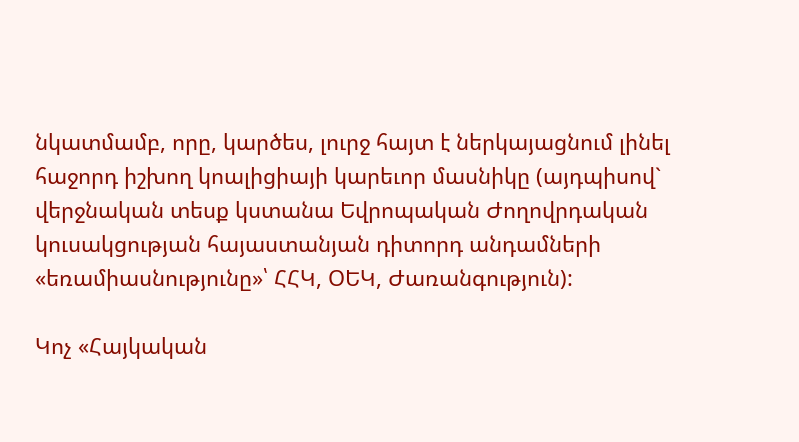նկատմամբ, որը, կարծես, լուրջ հայտ է ներկայացնում լինել հաջորդ իշխող կոալիցիայի կարեւոր մասնիկը (այդպիսով` վերջնական տեսք կստանա Եվրոպական Ժողովրդական կուսակցության հայաստանյան դիտորդ անդամների «եռամիասնությունը»՝ ՀՀԿ, ՕԵԿ, Ժառանգություն):

Կոչ «Հայկական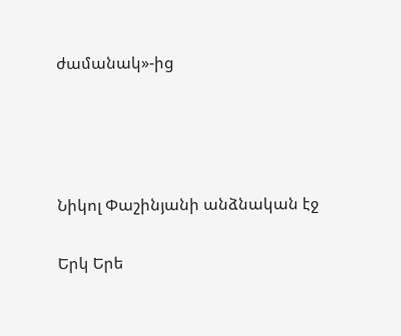ժամանակ»-ից




Նիկոլ Փաշինյանի անձնական էջ

Երկ Երե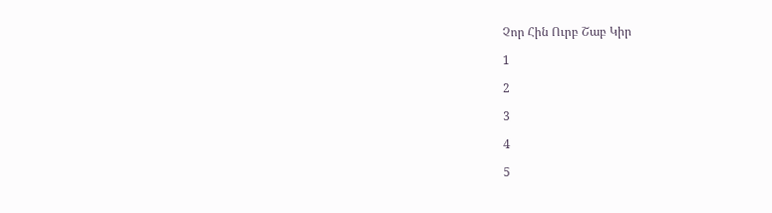Չոր Հին Ուրբ Շաբ Կիր

1

2

3

4

5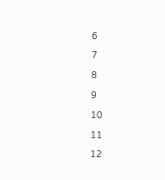6

7

8

9

10

11

12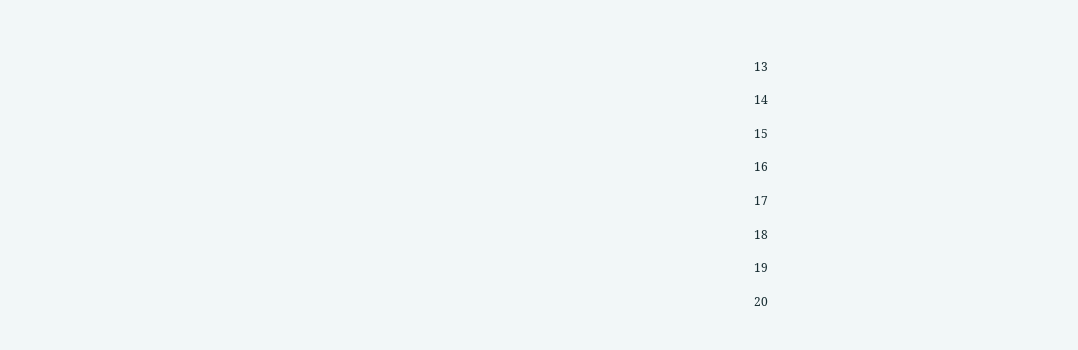13

14

15

16

17

18

19

20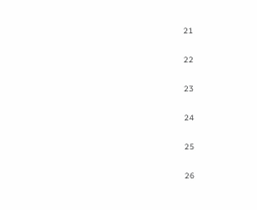21

22

23

24

25

26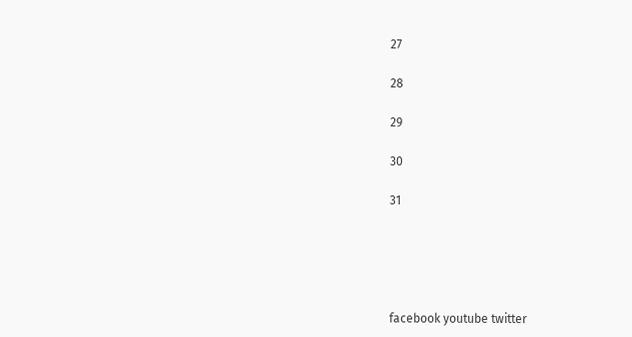27

28

29

30

31





facebook youtube twitter